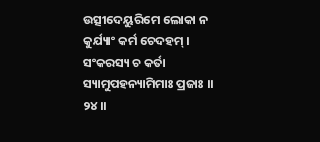ଉତ୍ସୀଦେୟୁରିମେ ଲୋକା ନ କୁର୍ଯ୍ୟାଂ କର୍ମ ଚେଦହମ୍ ।
ସଂକରସ୍ୟ ଚ କର୍ତା ସ୍ୟାମୁପହନ୍ୟାମିମାଃ ପ୍ରଜାଃ ।। ୨୪ ।।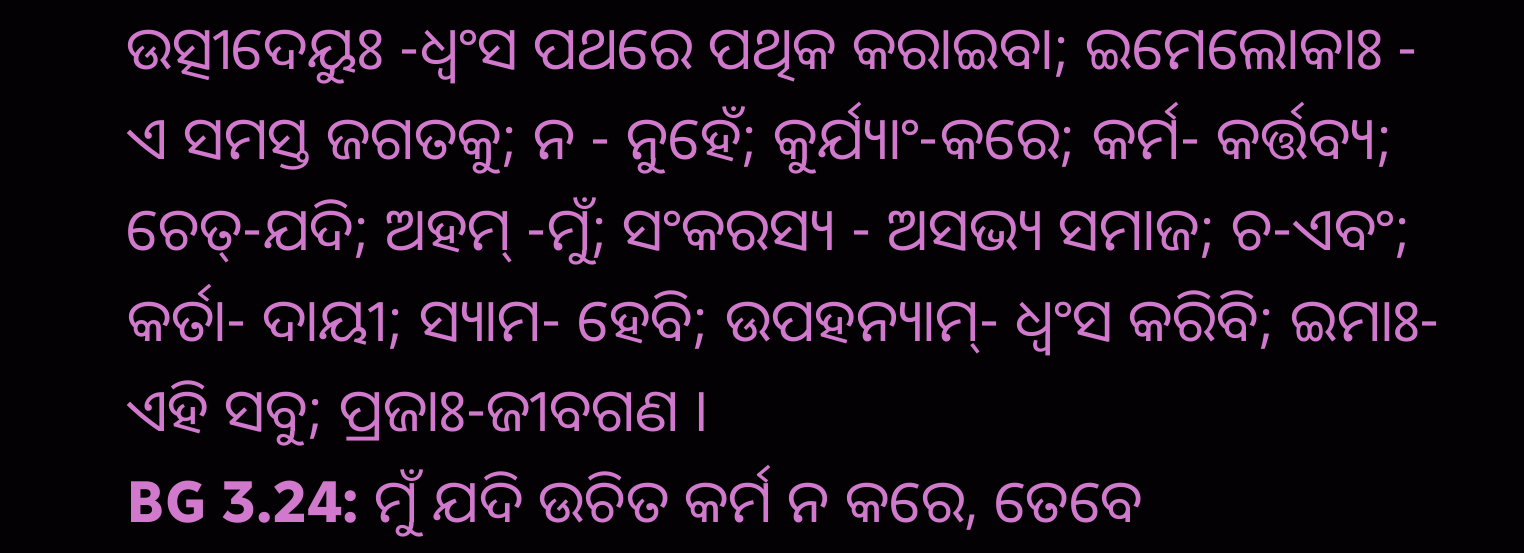ଉତ୍ସୀଦେୟୁଃ -ଧ୍ୱଂସ ପଥରେ ପଥିକ କରାଇବା; ଇମେଲୋକାଃ - ଏ ସମସ୍ତ ଜଗତକୁ; ନ - ନୁହେଁ; କୁର୍ଯ୍ୟାଂ-କରେ; କର୍ମ- କର୍ତ୍ତବ୍ୟ; ଚେତ୍-ଯଦି; ଅହମ୍ -ମୁଁ; ସଂକରସ୍ୟ - ଅସଭ୍ୟ ସମାଜ; ଚ-ଏବଂ; କର୍ତା- ଦାୟୀ; ସ୍ୟାମ- ହେବି; ଉପହନ୍ୟାମ୍- ଧ୍ୱଂସ କରିବି; ଇମାଃ-ଏହି ସବୁ; ପ୍ରଜାଃ-ଜୀବଗଣ ।
BG 3.24: ମୁଁ ଯଦି ଉଚିତ କର୍ମ ନ କରେ, ତେବେ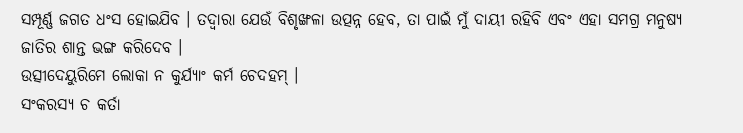ସମ୍ପୂର୍ଣ୍ଣ ଜଗତ ଧଂସ ହୋଇଯିବ । ତଦ୍ୱାରା ଯେଉଁ ବିଶୃଙ୍ଖଳା ଉତ୍ପନ୍ନ ହେବ, ତା ପାଇଁ ମୁଁ ଦାୟୀ ରହିବି ଏବଂ ଏହା ସମଗ୍ର ମନୁଷ୍ୟ ଜାତିର ଶାନ୍ତ ଭଙ୍ଗ କରିଦେବ ।
ଉତ୍ସୀଦେୟୁରିମେ ଲୋକା ନ କୁର୍ଯ୍ୟାଂ କର୍ମ ଚେଦହମ୍ ।
ସଂକରସ୍ୟ ଚ କର୍ତା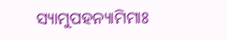ସ୍ୟାମୁପହନ୍ୟାମିମାଃ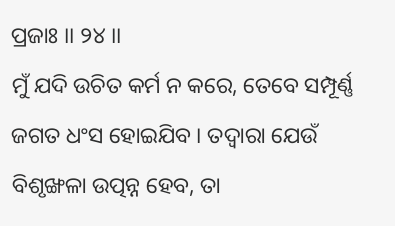ପ୍ରଜାଃ ।। ୨୪ ।।
ମୁଁ ଯଦି ଉଚିତ କର୍ମ ନ କରେ, ତେବେ ସମ୍ପୂର୍ଣ୍ଣ ଜଗତ ଧଂସ ହୋଇଯିବ । ତଦ୍ୱାରା ଯେଉଁ ବିଶୃଙ୍ଖଳା ଉତ୍ପନ୍ନ ହେବ, ତା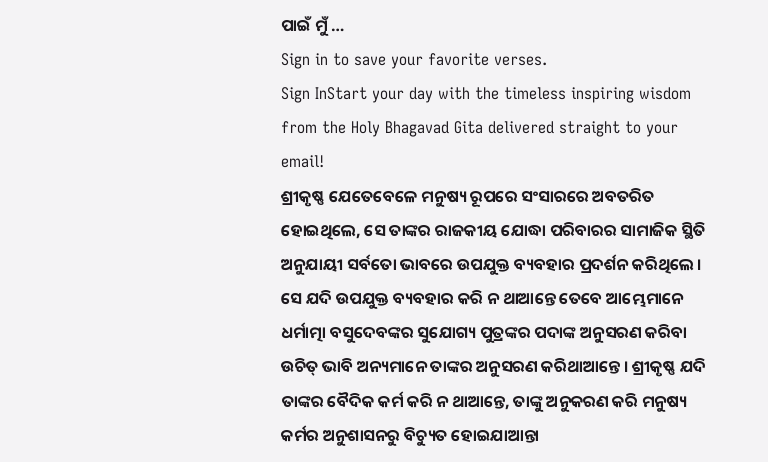ପାଇଁ ମୁଁ …
Sign in to save your favorite verses.
Sign InStart your day with the timeless inspiring wisdom from the Holy Bhagavad Gita delivered straight to your email!
ଶ୍ରୀକୃଷ୍ଣ ଯେତେବେଳେ ମନୁଷ୍ୟ ରୂପରେ ସଂସାରରେ ଅବତରିତ ହୋଇଥିଲେ, ସେ ତାଙ୍କର ରାଜକୀୟ ଯୋଦ୍ଧା ପରିବାରର ସାମାଜିକ ସ୍ଥିତି ଅନୁଯାୟୀ ସର୍ବତୋ ଭାବରେ ଉପଯୁକ୍ତ ବ୍ୟବହାର ପ୍ରଦର୍ଶନ କରିଥିଲେ । ସେ ଯଦି ଉପଯୁକ୍ତ ବ୍ୟବହାର କରି ନ ଥାଆନ୍ତେ ତେବେ ଆମ୍ଭେମାନେ ଧର୍ମାତ୍ମା ବସୁଦେବଙ୍କର ସୁଯୋଗ୍ୟ ପୁତ୍ରଙ୍କର ପଦାଙ୍କ ଅନୁସରଣ କରିବା ଉଚିତ୍ ଭାବି ଅନ୍ୟମାନେ ତାଙ୍କର ଅନୁସରଣ କରିଥାଆନ୍ତେ । ଶ୍ରୀକୃଷ୍ଣ ଯଦି ତାଙ୍କର ବୈଦିକ କର୍ମ କରି ନ ଥାଆନ୍ତେ, ତାଙ୍କୁ ଅନୁକରଣ କରି ମନୁଷ୍ୟ କର୍ମର ଅନୁଶାସନରୁ ବିଚ୍ୟୁତ ହୋଇଯାଆନ୍ତା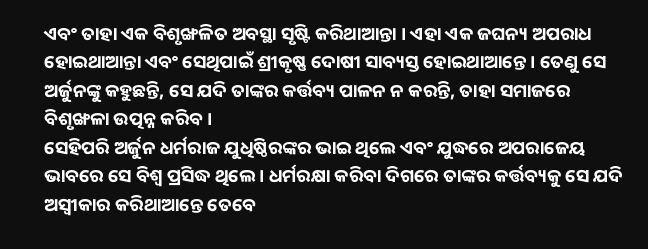ଏବଂ ତାହା ଏକ ବିଶୃଙ୍ଖଳିତ ଅବସ୍ଥା ସୃଷ୍ଟି କରିଥାଆନ୍ତା । ଏହା ଏକ ଜଘନ୍ୟ ଅପରାଧ ହୋଇଥାଆନ୍ତା ଏବଂ ସେଥିପାଇଁ ଶ୍ରୀକୃଷ୍ଣ ଦୋଷୀ ସାବ୍ୟସ୍ତ ହୋଇଥାଆନ୍ତେ । ତେଣୁ ସେ ଅର୍ଜୁନଙ୍କୁ କହୁଛନ୍ତି, ସେ ଯଦି ତାଙ୍କର କର୍ତ୍ତବ୍ୟ ପାଳନ ନ କରନ୍ତି, ତାହା ସମାଜରେ ବିଶୃଙ୍ଖଳା ଉତ୍ପନ୍ନ କରିବ ।
ସେହିପରି ଅର୍ଜୁନ ଧର୍ମରାଜ ଯୁଧିଷ୍ଠିରଙ୍କର ଭାଇ ଥିଲେ ଏବଂ ଯୁଦ୍ଧରେ ଅପରାଜେୟ ଭାବରେ ସେ ବିଶ୍ୱ ପ୍ରସିଦ୍ଧ ଥିଲେ । ଧର୍ମରକ୍ଷା କରିବା ଦିଗରେ ତାଙ୍କର କର୍ତ୍ତବ୍ୟକୁ ସେ ଯଦି ଅସ୍ୱୀକାର କରିଥାଆନ୍ତେ ତେବେ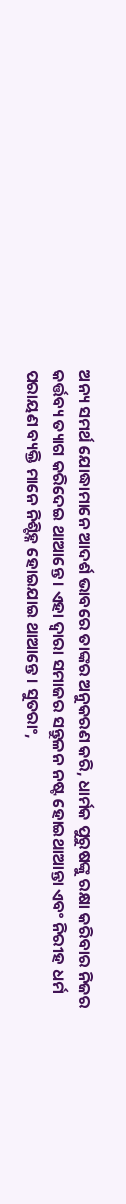ଅନ୍ୟ ସମର୍ଥ ଯୋଦ୍ଧାମାନେ ଆଦର୍ଶ ଭାବରେ ତାଙ୍କର ଅନୁକରଣ କରି, ଧାର୍ମକ ପୁରୁଷଙ୍କୁ ରକ୍ଷା କରିବାର ନିଜର କର୍ତ୍ତବ୍ୟ ତ୍ୟାଗ କରିଦେଇ ଥାଆନ୍ତେ । ଏହା ଦ୍ୱାରା ସମାଜର ସନ୍ତୁଳନ ନଷ୍ଟ ହୋଇଥାଆନ୍ତା ଏବଂ ନିରୀହ ଧର୍ମ ପରାୟଣ ବ୍ୟକ୍ତି ମାନେ ନିଶ୍ଟିହ୍ନ ହୋଇଯାଇ ଥାଆନ୍ତେ । ସୁତରାଂ,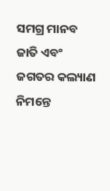ସମଗ୍ର ମାନବ ଜାତି ଏବଂ ଜଗତର କଲ୍ୟାଣ ନିମନ୍ତେ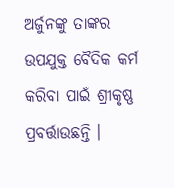ଅର୍ଜୁନଙ୍କୁ ତାଙ୍କର ଉପଯୁକ୍ତ ବୈଦିକ କର୍ମ କରିବା ପାଇଁ ଶ୍ରୀକୃଷ୍ଣ ପ୍ରବର୍ତ୍ତାଉଛନ୍ତି ।